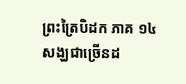ព្រះត្រៃបិដក ភាគ ១៤
សង្ឃជាច្រើនដ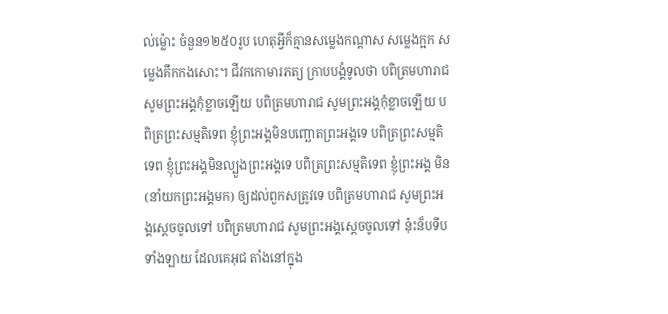ល់ម្ល៉ោះ ចំនួន១២៥០រូប ហេតុអ្វីក៏គ្មានសម្លេងកណ្តាស សម្លេងក្អក សម្លេងគឹកកងសោះ។ ជីវកកោមារភត្យ ក្រាបបង្គំទូលថា បពិត្រមហារាជ សូមព្រះអង្គកុំខ្លាចឡើយ បពិត្រមហារាជ សូមព្រះអង្គកុំខ្លាចឡើយ បពិត្រព្រះសម្មតិទេព ខ្ញុំព្រះអង្គមិនបញ្ឆោតព្រះអង្គទេ បពិត្រព្រះសម្មតិទេព ខ្ញុំព្រះអង្គមិនល្បួងព្រះអង្គទេ បពិត្រព្រះសម្មតិទេព ខ្ញុំព្រះអង្គ មិន(នាំយកព្រះអង្គមក) ឲ្យដល់ពួកសត្រូវទេ បពិត្រមហារាជ សូមព្រះអង្គស្តេចចូលទៅ បពិត្រមហារាជ សូមព្រះអង្គស្តេចចូលទៅ នុ៎ះន៏បទីបទាំងឡាយ ដែលគេអុជ តាំងនៅក្នុង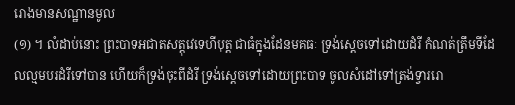រោងមានសណ្ឋានមូល
(១) ។ លំដាប់នោះ ព្រះបាទអជាតសត្តុវេទេហីបុត្ត ជាធំក្នុងដែនមគធៈ ទ្រង់ស្តេចទៅដោយដំរី កំណត់ត្រឹមទីដែលល្មមបរដំរីទៅបាន ហើយក៏ទ្រង់ចុះពីដំរី ទ្រង់ស្តេចទៅដោយព្រះបាទ ចូលសំដៅទៅត្រង់ទ្វាររោ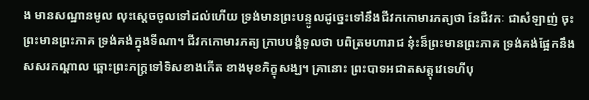ង មានសណ្ឋានមូល លុះស្តេចចូលទៅដល់ហើយ ទ្រង់មានព្រះបន្ទូលដូច្នេះទៅនឹងជីវកកោមារភត្យថា នែជីវកៈ ជាសំឡាញ់ ចុះព្រះមានព្រះភាគ ទ្រង់គង់ក្នុងទីណា។ ជីវកកោមារភត្យ ក្រាបបង្គំទូលថា បពិត្រមហារាជ នុ៎ះន៏ព្រះមានព្រះភាគ ទ្រង់គង់ផ្អែកនឹងសសរកណ្តាល ឆ្ពោះព្រះភក្ត្រទៅទិសខាងកើត ខាងមុខភិក្ខុសង្ឃ។ គ្រានោះ ព្រះបាទអជាតសត្តុវេទេហីបុ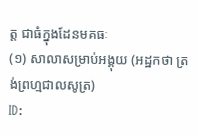ត្ត ជាធំក្នុងដែនមគធៈ
(១) សាលាសម្រាប់អង្គុយ (អដ្ឋកថា ត្រង់ព្រហ្មជាលសូត្រ)
ID: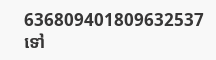636809401809632537
ទៅ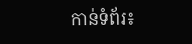កាន់ទំព័រ៖